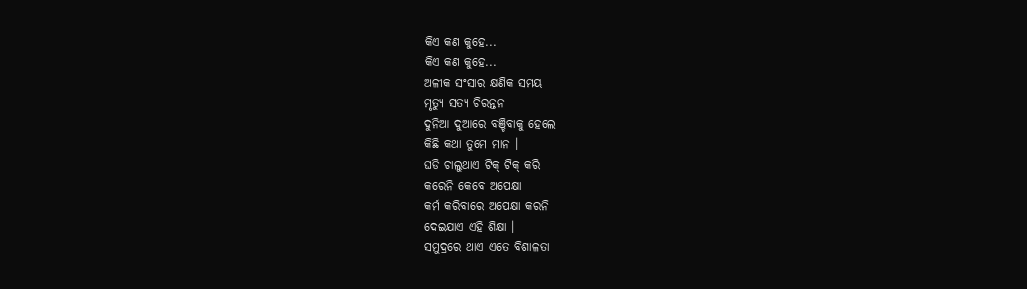କିଏ କଣ କୁହେ...
କିଏ କଣ କୁହେ...
ଅଳୀକ ସଂସାର କ୍ଷଣିକ ସମୟ
ମୃତ୍ୟୁ ସତ୍ୟ ଚିରନ୍ତନ
ଦୁନିଆ ଦୁଆରେ ବଞ୍ଚିବାକୁ ହେଲେ
କିଛି କଥା ତୁମେ ମାନ ।
ଘଡି ଚାଲୁଥାଏ ଟିକ୍ ଟିକ୍ କରି
କରେନି କେବେ ଅପେକ୍ଷା
କର୍ମ କରିବାରେ ଅପେକ୍ଷା କରନି
ଦେଇଯାଏ ଏହି ଶିକ୍ଷା ।
ସମୁଦ୍ରରେ ଥାଏ ଏତେ ବିଶାଳତା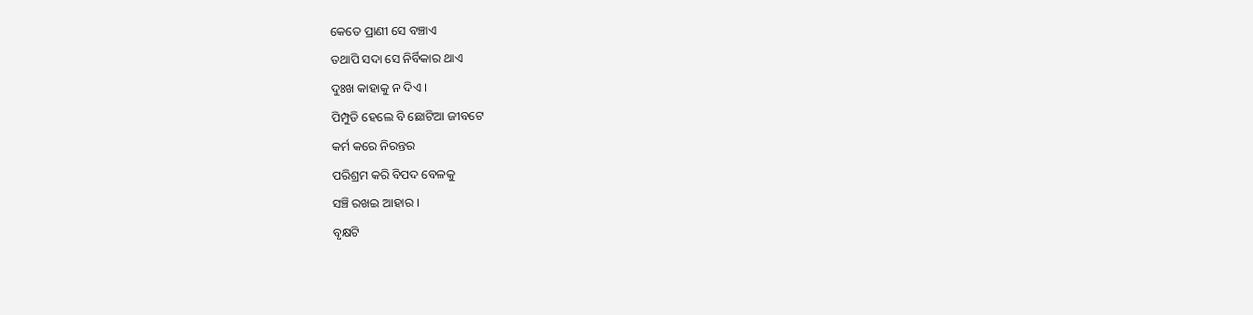କେତେ ପ୍ରାଣୀ ସେ ବଞ୍ଚାଏ
ତଥାପି ସଦା ସେ ନିର୍ବିକାର ଥାଏ
ଦୁଃଖ କାହାକୁ ନ ଦିଏ ।
ପିମ୍ପୁଡି ହେଲେ ବି ଛୋଟିଆ ଜୀବଟେ
କର୍ମ କରେ ନିରନ୍ତର
ପରିଶ୍ରମ କରି ବିପଦ ବେଳକୁ
ସଞ୍ଚି ରଖଇ ଆହାର ।
ବୃକ୍ଷଟି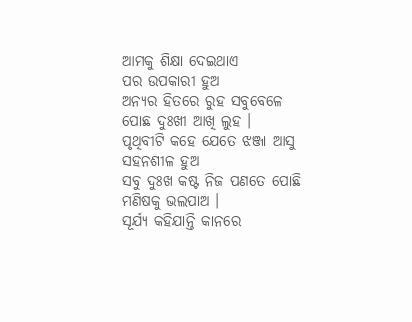ଆମକୁ ଶିକ୍ଷା ଦେଇଥାଏ
ପର ଉପକାରୀ ହୁଅ
ଅନ୍ୟର ହିତରେ ରୁହ ସବୁବେଳେ
ପୋଛ ଦୁଃଖୀ ଆଖି ଲୁହ ।
ପୃଥିବୀଟି କହେ ଯେତେ ଝଞ୍ଜା ଆସୁ
ସହନଶୀଳ ହୁଅ
ସବୁ ଦୁଃଖ କଷ୍ଟ ନିଜ ପଣତେ ପୋଛି
ମଣିଷକୁ ଭଲପାଅ ।
ସୂର୍ଯ୍ୟ କହିଯାନ୍ତି କାନରେ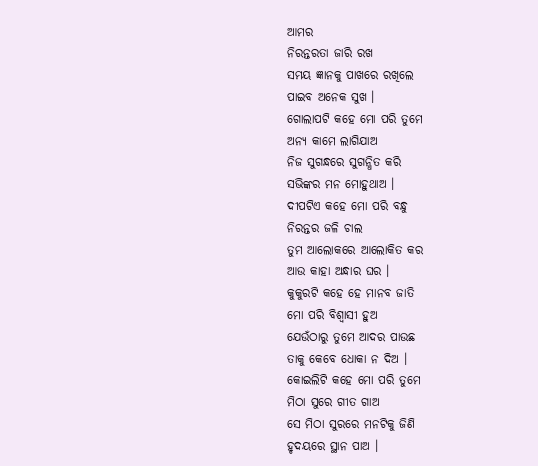ଆମର
ନିରନ୍ତରତା ଜାରି ରଖ
ସମୟ ଜ୍ଞାନକୁ ପାଖରେ ରଖିଲେ
ପାଇବ ଅନେକ ସୁଖ ।
ଗୋଲାପଟି କହେ ମୋ ପରି ତୁମେ
ଅନ୍ୟ କାମେ ଲାଗିଯାଅ
ନିଜ ସୁଗନ୍ଧରେ ସୁଗନ୍ଧିତ କରି
ସଭିଙ୍କର ମନ ମୋହୁଥାଅ ।
ଦୀପଟିଏ କହେ ମୋ ପରି ବନ୍ଧୁ
ନିରନ୍ତର ଜଳି ଚାଲ
ତୁମ ଆଲୋକରେ ଆଲୋକିତ କର
ଆଉ କାହା ଅନ୍ଧାର ଘର ।
କୁକୁରଟି କହେ ହେ ମାନବ ଜାତି
ମୋ ପରି ବିଶ୍ୱାସୀ ହୁଅ
ଯେଉଁଠାରୁ ତୁମେ ଆଦର ପାଉଛ
ତାକୁ କେବେ ଧୋକା ନ ଦିଅ ।
କୋଇଲିଟି କହେ ମୋ ପରି ତୁମେ
ମିଠା ସୁରେ ଗୀତ ଗାଅ
ସେ ମିଠା ସୁରରେ ମନଟିକୁ ଜିଣି
ହୃଦୟରେ ସ୍ଥାନ ପାଅ ।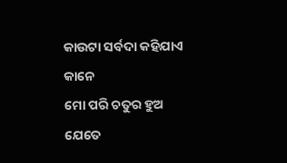କାଉଟା ସର୍ବଦା କହିଯାଏ କାନେ
ମୋ ପରି ଚତୁର ହୁଅ
ଯେତେ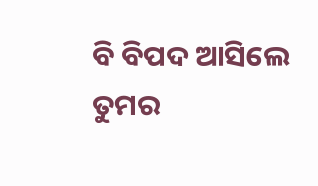ବି ବିପଦ ଆସିଲେ ତୁମର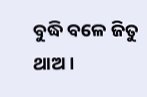ବୁଦ୍ଧି ବଳେ ଜିତୁ ଥାଅ ।